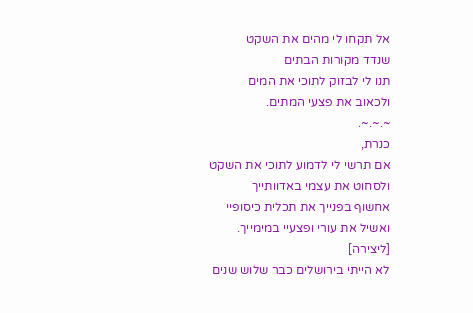אל תקחו לי מהים את השקט
שנדד מקורות הבתים
תנו לי לבזוק לתוכי את המים
ולכאוב את פצעי המתים.
~.~.~.
כנרת,
אם תרשי לי לדמוע לתוכי את השקט
ולסחוט את עצמי באדוותייך
אחשוף בפנייך את תכלית כיסופיי
ואשיל את עורי ופצעיי במימייך.
[ליצירה]
לא הייתי בירושלים כבר שלוש שנים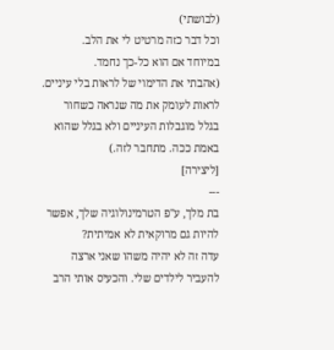(לבושתי)
וכל דבר כזה מרטיט לי את הלב.
במיוחד אם הוא כל-כך נחמד.
(אהבתי את הדימוי של לראות בלי עיניים. לראות לעומק את מה שנראה כשחור בגלל מוגבלות העיניים ולא בגלל שהוא באמת ככה. מתחבר לזה.)
[ליצירה]
---
בת מלך, ע"פ הטרמינולוגיה שלך, אפשר להיות גם מרוקאית לא אמיתית?
עדה זה לא יהיה משהו שאני ארצה להעביר לילדים שלי. והכעיס אותי הרב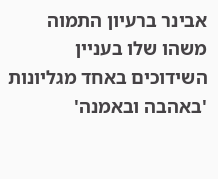אבינר ברעיון התמוה משהו שלו בעניין השידוכים באחד מגליונות 'באהבה ובאמנה'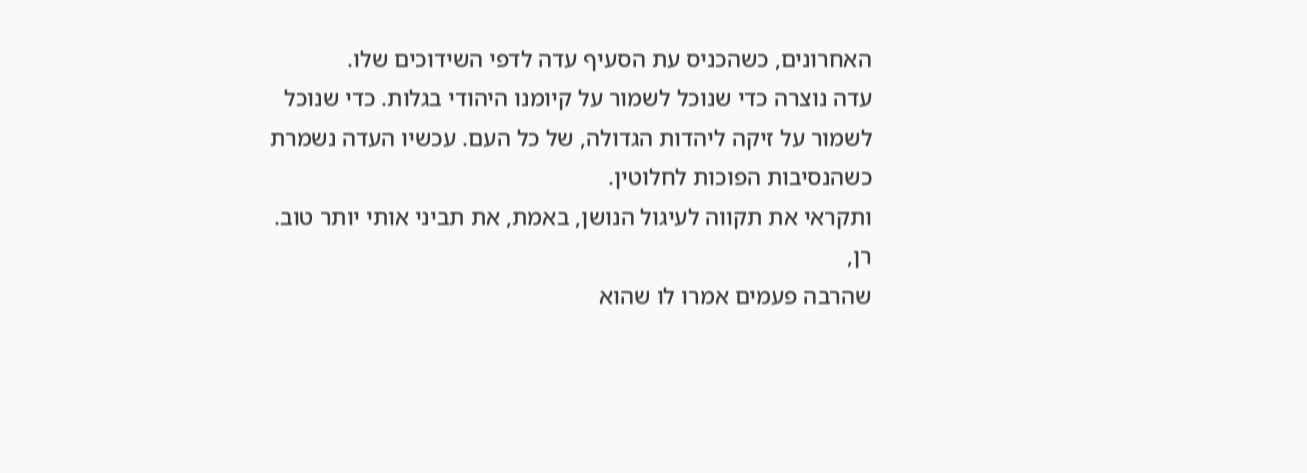האחרונים, כשהכניס עת הסעיף עדה לדפי השידוכים שלו.
עדה נוצרה כדי שנוכל לשמור על קיומנו היהודי בגלות. כדי שנוכל לשמור על זיקה ליהדות הגדולה, של כל העם. עכשיו העדה נשמרת כשהנסיבות הפוכות לחלוטין.
ותקראי את תקווה לעיגול הנושן, באמת, את תביני אותי יותר טוב.
רן,
שהרבה פעמים אמרו לו שהוא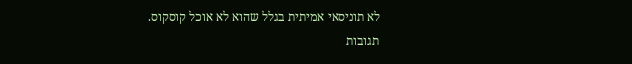לא תוניסאי אמיתית בגלל שהוא לא אוכל קוסקוס.
תגובות